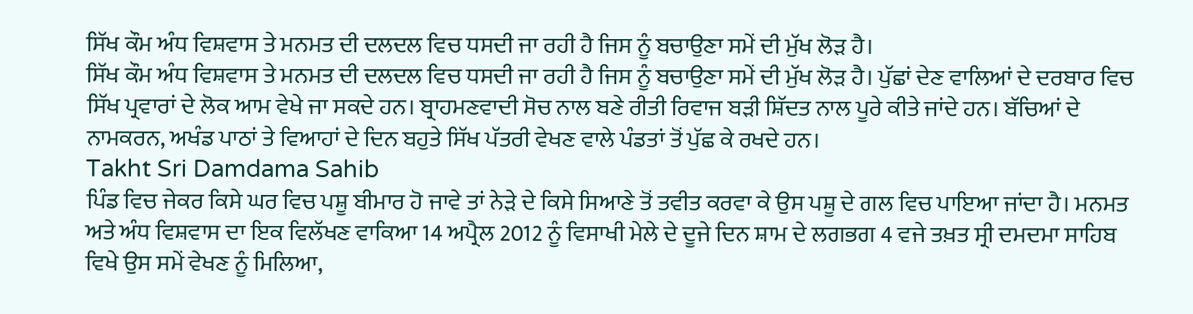ਸਿੱਖ ਕੌਮ ਅੰਧ ਵਿਸ਼ਵਾਸ ਤੇ ਮਨਮਤ ਦੀ ਦਲਦਲ ਵਿਚ ਧਸਦੀ ਜਾ ਰਹੀ ਹੈ ਜਿਸ ਨੂੰ ਬਚਾਉਣਾ ਸਮੇਂ ਦੀ ਮੁੱਖ ਲੋੜ ਹੈ।
ਸਿੱਖ ਕੌਮ ਅੰਧ ਵਿਸ਼ਵਾਸ ਤੇ ਮਨਮਤ ਦੀ ਦਲਦਲ ਵਿਚ ਧਸਦੀ ਜਾ ਰਹੀ ਹੈ ਜਿਸ ਨੂੰ ਬਚਾਉਣਾ ਸਮੇਂ ਦੀ ਮੁੱਖ ਲੋੜ ਹੈ। ਪੁੱਛਾਂ ਦੇਣ ਵਾਲਿਆਂ ਦੇ ਦਰਬਾਰ ਵਿਚ ਸਿੱਖ ਪ੍ਰਵਾਰਾਂ ਦੇ ਲੋਕ ਆਮ ਵੇਖੇ ਜਾ ਸਕਦੇ ਹਨ। ਬ੍ਰਾਹਮਣਵਾਦੀ ਸੋਚ ਨਾਲ ਬਣੇ ਰੀਤੀ ਰਿਵਾਜ ਬੜੀ ਸ਼ਿੱਦਤ ਨਾਲ ਪੂਰੇ ਕੀਤੇ ਜਾਂਦੇ ਹਨ। ਬੱਚਿਆਂ ਦੇ ਨਾਮਕਰਨ, ਅਖੰਡ ਪਾਠਾਂ ਤੇ ਵਿਆਹਾਂ ਦੇ ਦਿਨ ਬਹੁਤੇ ਸਿੱਖ ਪੱਤਰੀ ਵੇਖਣ ਵਾਲੇ ਪੰਡਤਾਂ ਤੋਂ ਪੁੱਛ ਕੇ ਰਖਦੇ ਹਨ।
Takht Sri Damdama Sahib
ਪਿੰਡ ਵਿਚ ਜੇਕਰ ਕਿਸੇ ਘਰ ਵਿਚ ਪਸ਼ੂ ਬੀਮਾਰ ਹੋ ਜਾਵੇ ਤਾਂ ਨੇੜੇ ਦੇ ਕਿਸੇ ਸਿਆਣੇ ਤੋਂ ਤਵੀਤ ਕਰਵਾ ਕੇ ਉਸ ਪਸ਼ੂ ਦੇ ਗਲ ਵਿਚ ਪਾਇਆ ਜਾਂਦਾ ਹੈ। ਮਨਮਤ ਅਤੇ ਅੰਧ ਵਿਸ਼ਵਾਸ ਦਾ ਇਕ ਵਿਲੱਖਣ ਵਾਕਿਆ 14 ਅਪ੍ਰੈਲ 2012 ਨੂੰ ਵਿਸਾਖੀ ਮੇਲੇ ਦੇ ਦੂਜੇ ਦਿਨ ਸ਼ਾਮ ਦੇ ਲਗਭਗ 4 ਵਜੇ ਤਖ਼ਤ ਸ੍ਰੀ ਦਮਦਮਾ ਸਾਹਿਬ ਵਿਖੇ ਉਸ ਸਮੇਂ ਵੇਖਣ ਨੂੰ ਮਿਲਿਆ,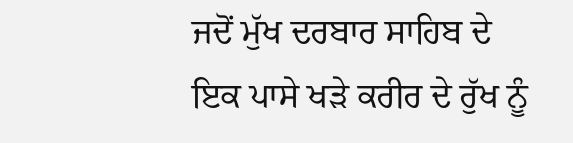ਜਦੋਂ ਮੁੱਖ ਦਰਬਾਰ ਸਾਹਿਬ ਦੇ ਇਕ ਪਾਸੇ ਖੜੇ ਕਰੀਰ ਦੇ ਰੁੱਖ ਨੂੰ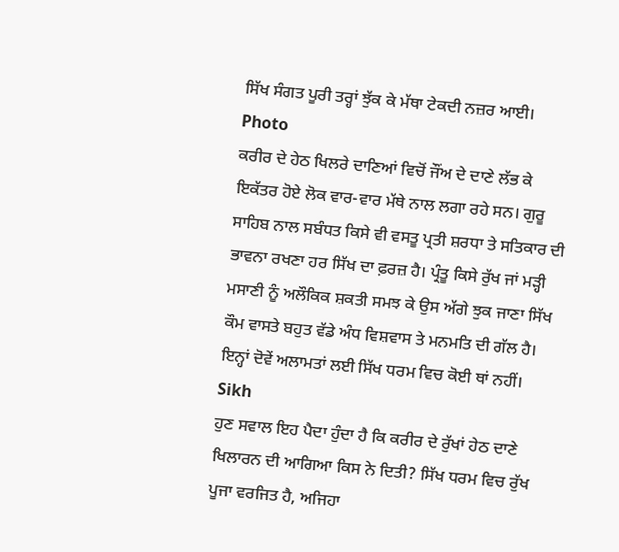ਸਿੱਖ ਸੰਗਤ ਪੂਰੀ ਤਰ੍ਹਾਂ ਝੁੱਕ ਕੇ ਮੱਥਾ ਟੇਕਦੀ ਨਜ਼ਰ ਆਈ।
Photo
ਕਰੀਰ ਦੇ ਹੇਠ ਖਿਲਰੇ ਦਾਣਿਆਂ ਵਿਚੋਂ ਜੌਂਅ ਦੇ ਦਾਣੇ ਲੱਭ ਕੇ ਇਕੱਤਰ ਹੋਏ ਲੋਕ ਵਾਰ-ਵਾਰ ਮੱਥੇ ਨਾਲ ਲਗਾ ਰਹੇ ਸਨ। ਗੁਰੂ ਸਾਹਿਬ ਨਾਲ ਸਬੰਧਤ ਕਿਸੇ ਵੀ ਵਸਤੂ ਪ੍ਰਤੀ ਸ਼ਰਧਾ ਤੇ ਸਤਿਕਾਰ ਦੀ ਭਾਵਨਾ ਰਖਣਾ ਹਰ ਸਿੱਖ ਦਾ ਫ਼ਰਜ਼ ਹੈ। ਪ੍ਰੰਤੂ ਕਿਸੇ ਰੁੱਖ ਜਾਂ ਮੜ੍ਹੀ ਮਸਾਣੀ ਨੂੰ ਅਲੌਕਿਕ ਸ਼ਕਤੀ ਸਮਝ ਕੇ ਉਸ ਅੱਗੇ ਝੁਕ ਜਾਣਾ ਸਿੱਖ ਕੌਮ ਵਾਸਤੇ ਬਹੁਤ ਵੱਡੇ ਅੰਧ ਵਿਸ਼ਵਾਸ ਤੇ ਮਨਮਤਿ ਦੀ ਗੱਲ ਹੈ। ਇਨ੍ਹਾਂ ਦੋਵੇਂ ਅਲਾਮਤਾਂ ਲਈ ਸਿੱਖ ਧਰਮ ਵਿਚ ਕੋਈ ਥਾਂ ਨਹੀਂ।
Sikh
ਹੁਣ ਸਵਾਲ ਇਹ ਪੈਦਾ ਹੁੰਦਾ ਹੈ ਕਿ ਕਰੀਰ ਦੇ ਰੁੱਖਾਂ ਹੇਠ ਦਾਣੇ ਖਿਲਾਰਨ ਦੀ ਆਗਿਆ ਕਿਸ ਨੇ ਦਿਤੀ? ਸਿੱਖ ਧਰਮ ਵਿਚ ਰੁੱਖ ਪੂਜਾ ਵਰਜਿਤ ਹੈ, ਅਜਿਹਾ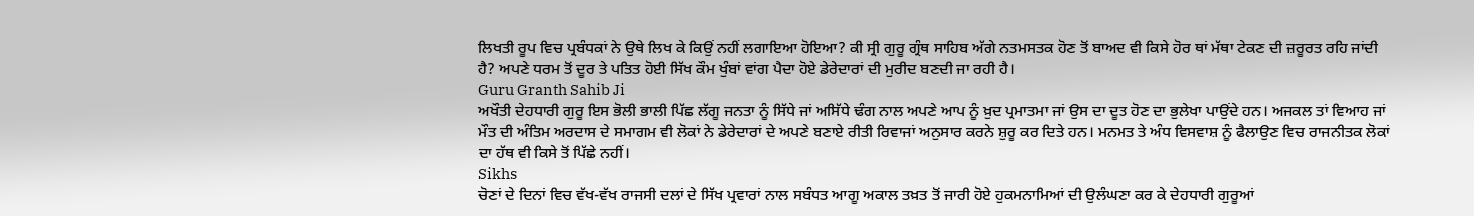ਲਿਖਤੀ ਰੂਪ ਵਿਚ ਪ੍ਰਬੰਧਕਾਂ ਨੇ ਉਥੇ ਲਿਖ ਕੇ ਕਿਉਂ ਨਹੀਂ ਲਗਾਇਆ ਹੋਇਆ? ਕੀ ਸ੍ਰੀ ਗੁਰੂ ਗ੍ਰੰਥ ਸਾਹਿਬ ਅੱਗੇ ਨਤਮਸਤਕ ਹੋਣ ਤੋਂ ਬਾਅਦ ਵੀ ਕਿਸੇ ਹੋਰ ਥਾਂ ਮੱਥਾ ਟੇਕਣ ਦੀ ਜ਼ਰੂਰਤ ਰਹਿ ਜਾਂਦੀ ਹੈ? ਅਪਣੇ ਧਰਮ ਤੋਂ ਦੂਰ ਤੇ ਪਤਿਤ ਹੋਈ ਸਿੱਖ ਕੌਮ ਖੁੰਬਾਂ ਵਾਂਗ ਪੈਦਾ ਹੋਏ ਡੇਰੇਦਾਰਾਂ ਦੀ ਮੁਰੀਦ ਬਣਦੀ ਜਾ ਰਹੀ ਹੈ।
Guru Granth Sahib Ji
ਅਖੌਤੀ ਦੇਹਧਾਰੀ ਗੁਰੂ ਇਸ ਭੋਲੀ ਭਾਲੀ ਪਿੱਛ ਲੱਗੂ ਜਨਤਾ ਨੂੰ ਸਿੱਧੇ ਜਾਂ ਅਸਿੱਧੇ ਢੰਗ ਨਾਲ ਅਪਣੇ ਆਪ ਨੂੰ ਖ਼ੁਦ ਪ੍ਰਮਾਤਮਾ ਜਾਂ ਉਸ ਦਾ ਦੂਤ ਹੋਣ ਦਾ ਭੁਲੇਖਾ ਪਾਉਂਦੇ ਹਨ। ਅਜਕਲ ਤਾਂ ਵਿਆਹ ਜਾਂ ਮੌਤ ਦੀ ਅੰਤਿਮ ਅਰਦਾਸ ਦੇ ਸਮਾਗਮ ਵੀ ਲੋਕਾਂ ਨੇ ਡੇਰੇਦਾਰਾਂ ਦੇ ਅਪਣੇ ਬਣਾਏ ਰੀਤੀ ਰਿਵਾਜਾਂ ਅਨੁਸਾਰ ਕਰਨੇ ਸ਼ੁਰੂ ਕਰ ਦਿਤੇ ਹਨ। ਮਨਮਤ ਤੇ ਅੰਧ ਵਿਸਵਾਸ਼ ਨੂੰ ਫੈਲਾਉਣ ਵਿਚ ਰਾਜਨੀਤਕ ਲੋਕਾਂ ਦਾ ਹੱਥ ਵੀ ਕਿਸੇ ਤੋਂ ਪਿੱਛੇ ਨਹੀਂ।
Sikhs
ਚੋਣਾਂ ਦੇ ਦਿਨਾਂ ਵਿਚ ਵੱਖ-ਵੱਖ ਰਾਜਸੀ ਦਲਾਂ ਦੇ ਸਿੱਖ ਪ੍ਰਵਾਰਾਂ ਨਾਲ ਸਬੰਧਤ ਆਗੂ ਅਕਾਲ ਤਖ਼ਤ ਤੋਂ ਜਾਰੀ ਹੋਏ ਹੁਕਮਨਾਮਿਆਂ ਦੀ ਉਲੰਘਣਾ ਕਰ ਕੇ ਦੇਹਧਾਰੀ ਗੁਰੂਆਂ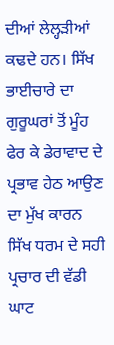ਦੀਆਂ ਲੇਲ੍ਹੜੀਆਂ ਕਢਦੇ ਹਨ। ਸਿੱਖ ਭਾਈਚਾਰੇ ਦਾ ਗੁਰੂਘਰਾਂ ਤੋਂ ਮੂੰਹ ਫੇਰ ਕੇ ਡੇਰਾਵਾਦ ਦੇ ਪ੍ਰਭਾਵ ਹੇਠ ਆਉਣ ਦਾ ਮੁੱਖ ਕਾਰਨ ਸਿੱਖ ਧਰਮ ਦੇ ਸਹੀ ਪ੍ਰਚਾਰ ਦੀ ਵੱਡੀ ਘਾਟ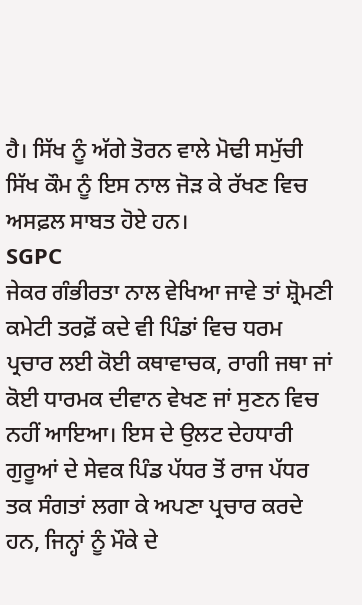ਹੈ। ਸਿੱਖ ਨੂੰ ਅੱਗੇ ਤੋਰਨ ਵਾਲੇ ਮੋਢੀ ਸਮੁੱਚੀ ਸਿੱਖ ਕੌਮ ਨੂੰ ਇਸ ਨਾਲ ਜੋੜ ਕੇ ਰੱਖਣ ਵਿਚ ਅਸਫ਼ਲ ਸਾਬਤ ਹੋਏ ਹਨ।
SGPC
ਜੇਕਰ ਗੰਭੀਰਤਾ ਨਾਲ ਵੇਖਿਆ ਜਾਵੇ ਤਾਂ ਸ਼੍ਰੋਮਣੀ ਕਮੇਟੀ ਤਰਫ਼ੋਂ ਕਦੇ ਵੀ ਪਿੰਡਾਂ ਵਿਚ ਧਰਮ ਪ੍ਰਚਾਰ ਲਈ ਕੋਈ ਕਥਾਵਾਚਕ, ਰਾਗੀ ਜਥਾ ਜਾਂ ਕੋਈ ਧਾਰਮਕ ਦੀਵਾਨ ਵੇਖਣ ਜਾਂ ਸੁਣਨ ਵਿਚ ਨਹੀਂ ਆਇਆ। ਇਸ ਦੇ ਉਲਟ ਦੇਹਧਾਰੀ ਗੁਰੂਆਂ ਦੇ ਸੇਵਕ ਪਿੰਡ ਪੱਧਰ ਤੋਂ ਰਾਜ ਪੱਧਰ ਤਕ ਸੰਗਤਾਂ ਲਗਾ ਕੇ ਅਪਣਾ ਪ੍ਰਚਾਰ ਕਰਦੇ ਹਨ, ਜਿਨ੍ਹਾਂ ਨੂੰ ਮੌਕੇ ਦੇ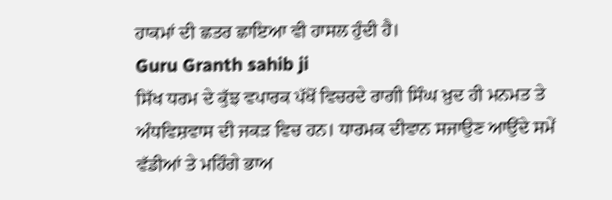ਹਾਕਮਾਂ ਦੀ ਛਤਰ ਛਾਇਆ ਵੀ ਹਾਸਲ ਹੁੰਦੀ ਹੈ।
Guru Granth sahib ji
ਸਿੱਖ ਧਰਮ ਦੇ ਕੁੱਝ ਵਪਾਰਕ ਪੱਖੋਂ ਵਿਚਰਦੇ ਰਾਗੀ ਸਿੰਘ ਖ਼ੁਦ ਹੀ ਮਨਮਤ ਤੇ ਅੰਧਵਿਸ਼ਵਾਸ ਦੀ ਜਕੜ ਵਿਚ ਹਨ। ਧਾਰਮਕ ਦੀਵਾਨ ਸਜਾਉਣ ਆਉਂਦੇ ਸਮੇਂ ਵੱਡੀਆਂ ਤੇ ਮਹਿੰਗੇ ਭਾਅ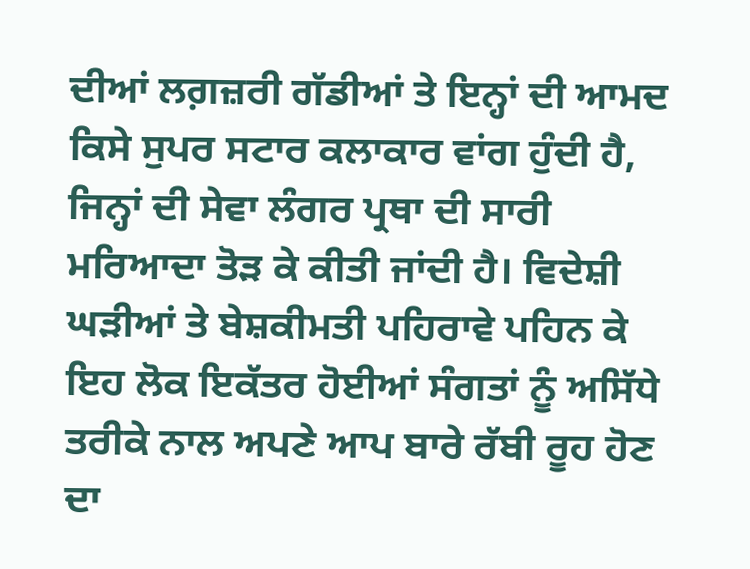ਦੀਆਂ ਲਗ਼ਜ਼ਰੀ ਗੱਡੀਆਂ ਤੇ ਇਨ੍ਹਾਂ ਦੀ ਆਮਦ ਕਿਸੇ ਸੁਪਰ ਸਟਾਰ ਕਲਾਕਾਰ ਵਾਂਗ ਹੁੰਦੀ ਹੈ, ਜਿਨ੍ਹਾਂ ਦੀ ਸੇਵਾ ਲੰਗਰ ਪ੍ਰਥਾ ਦੀ ਸਾਰੀ ਮਰਿਆਦਾ ਤੋੜ ਕੇ ਕੀਤੀ ਜਾਂਦੀ ਹੈ। ਵਿਦੇਸ਼ੀ ਘੜੀਆਂ ਤੇ ਬੇਸ਼ਕੀਮਤੀ ਪਹਿਰਾਵੇ ਪਹਿਨ ਕੇ ਇਹ ਲੋਕ ਇਕੱਤਰ ਹੋਈਆਂ ਸੰਗਤਾਂ ਨੂੰ ਅਸਿੱਧੇ ਤਰੀਕੇ ਨਾਲ ਅਪਣੇ ਆਪ ਬਾਰੇ ਰੱਬੀ ਰੂਹ ਹੋਣ ਦਾ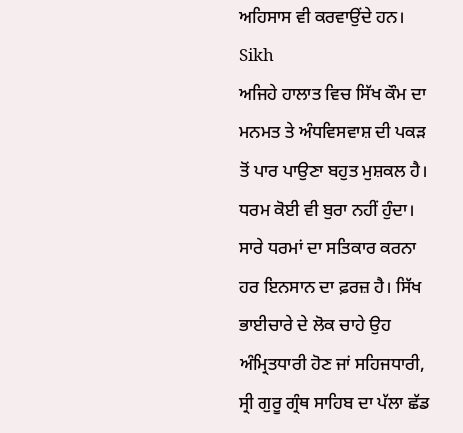ਅਹਿਸਾਸ ਵੀ ਕਰਵਾਉਂਦੇ ਹਨ।
Sikh
ਅਜਿਹੇ ਹਾਲਾਤ ਵਿਚ ਸਿੱਖ ਕੌਮ ਦਾ ਮਨਮਤ ਤੇ ਅੰਧਵਿਸਵਾਸ਼ ਦੀ ਪਕੜ ਤੋਂ ਪਾਰ ਪਾਉਣਾ ਬਹੁਤ ਮੁਸ਼ਕਲ ਹੈ। ਧਰਮ ਕੋਈ ਵੀ ਬੁਰਾ ਨਹੀਂ ਹੁੰਦਾ। ਸਾਰੇ ਧਰਮਾਂ ਦਾ ਸਤਿਕਾਰ ਕਰਨਾ ਹਰ ਇਨਸਾਨ ਦਾ ਫ਼ਰਜ਼ ਹੈ। ਸਿੱਖ ਭਾਈਚਾਰੇ ਦੇ ਲੋਕ ਚਾਹੇ ਉਹ ਅੰਮ੍ਰਿਤਧਾਰੀ ਹੋਣ ਜਾਂ ਸਹਿਜਧਾਰੀ, ਸ੍ਰੀ ਗੁਰੂ ਗ੍ਰੰਥ ਸਾਹਿਬ ਦਾ ਪੱਲਾ ਛੱਡ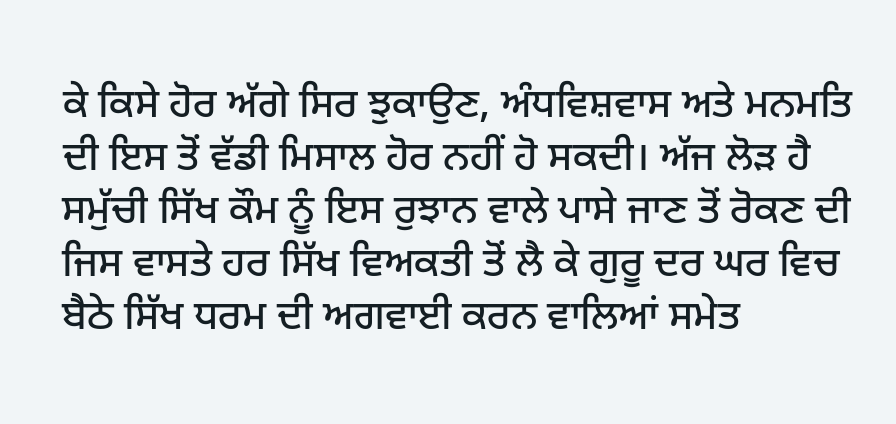ਕੇ ਕਿਸੇ ਹੋਰ ਅੱਗੇ ਸਿਰ ਝੁਕਾਉਣ, ਅੰਧਵਿਸ਼ਵਾਸ ਅਤੇ ਮਨਮਤਿ ਦੀ ਇਸ ਤੋਂ ਵੱਡੀ ਮਿਸਾਲ ਹੋਰ ਨਹੀਂ ਹੋ ਸਕਦੀ। ਅੱਜ ਲੋੜ ਹੈ ਸਮੁੱਚੀ ਸਿੱਖ ਕੌਮ ਨੂੰ ਇਸ ਰੁਝਾਨ ਵਾਲੇ ਪਾਸੇ ਜਾਣ ਤੋਂ ਰੋਕਣ ਦੀ ਜਿਸ ਵਾਸਤੇ ਹਰ ਸਿੱਖ ਵਿਅਕਤੀ ਤੋਂ ਲੈ ਕੇ ਗੁਰੂ ਦਰ ਘਰ ਵਿਚ ਬੈਠੇ ਸਿੱਖ ਧਰਮ ਦੀ ਅਗਵਾਈ ਕਰਨ ਵਾਲਿਆਂ ਸਮੇਤ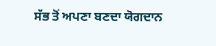ਸੱਭ ਤੋਂ ਅਪਣਾ ਬਣਦਾ ਯੋਗਦਾਨ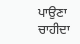ਪਾਉਣਾ ਚਾਹੀਦਾ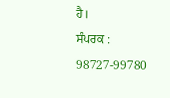ਹੈ।
ਸੰਪਰਕ : 98727-99780